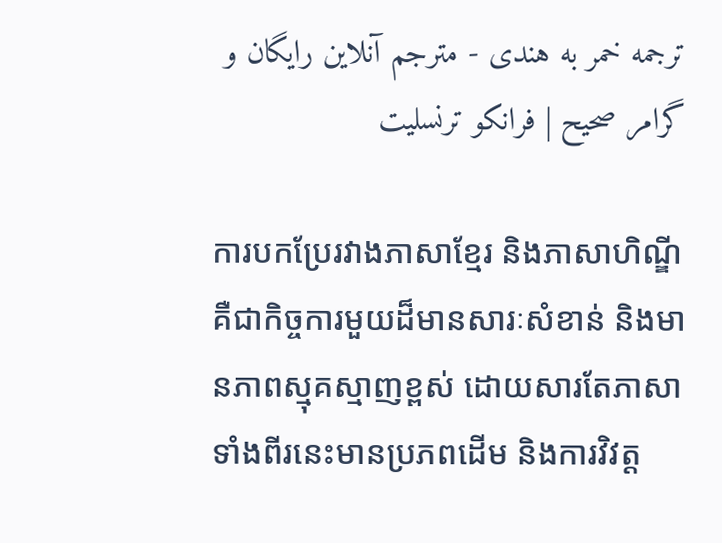ترجمه خمر به هندی - مترجم آنلاین رایگان و گرامر صحیح | فرانکو ترنسلیت

ការបកប្រែរវាងភាសាខ្មែរ និងភាសាហិណ្ឌី គឺជាកិច្ចការមួយដ៏មានសារៈសំខាន់ និងមានភាពស្មុគស្មាញខ្ពស់ ដោយសារតែភាសាទាំងពីរនេះមានប្រភពដើម និងការវិវត្ត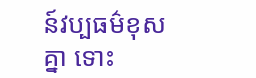ន៍វប្បធម៌ខុសគ្នា ទោះ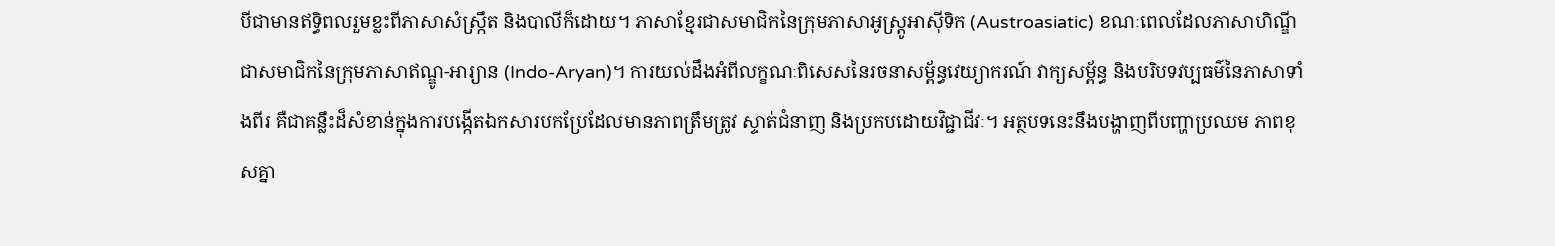បីជាមានឥទ្ធិពលរួមខ្លះពីភាសាសំស្ក្រឹត និងបាលីក៏ដោយ។ ភាសាខ្មែរជាសមាជិកនៃក្រុមភាសាអូស្ត្រូអាស៊ីទិក (Austroasiatic) ខណៈពេលដែលភាសាហិណ្ឌីជាសមាជិកនៃក្រុមភាសាឥណ្ឌូ-អារ្យាន (Indo-Aryan)។ ការយល់ដឹងអំពីលក្ខណៈពិសេសនៃរចនាសម្ព័ន្ធវេយ្យាករណ៍ វាក្យសម្ព័ន្ធ និងបរិបទវប្បធម៌នៃភាសាទាំងពីរ គឺជាគន្លឹះដ៏សំខាន់ក្នុងការបង្កើតឯកសារបកប្រែដែលមានភាពត្រឹមត្រូវ ស្ទាត់ជំនាញ និងប្រកបដោយវិជ្ជាជីវៈ។ អត្ថបទនេះនឹងបង្ហាញពីបញ្ហាប្រឈម ភាពខុសគ្នា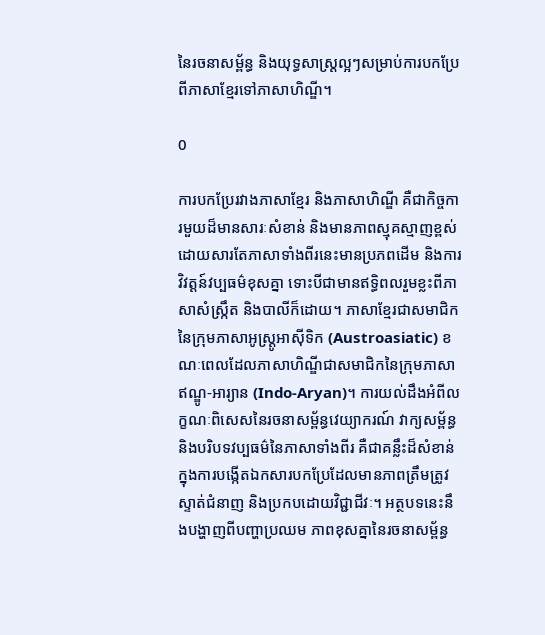នៃរចនាសម្ព័ន្ធ និងយុទ្ធសាស្ត្រល្អៗសម្រាប់ការបកប្រែពីភាសាខ្មែរទៅភាសាហិណ្ឌី។

0

ការបកប្រែរវាងភាសាខ្មែរ និងភាសាហិណ្ឌី គឺជាកិច្ចការមួយដ៏មានសារៈសំខាន់ និងមានភាពស្មុគស្មាញខ្ពស់ ដោយសារតែភាសាទាំងពីរនេះមានប្រភពដើម និងការវិវត្តន៍វប្បធម៌ខុសគ្នា ទោះបីជាមានឥទ្ធិពលរួមខ្លះពីភាសាសំស្ក្រឹត និងបាលីក៏ដោយ។ ភាសាខ្មែរជាសមាជិកនៃក្រុមភាសាអូស្ត្រូអាស៊ីទិក (Austroasiatic) ខណៈពេលដែលភាសាហិណ្ឌីជាសមាជិកនៃក្រុមភាសាឥណ្ឌូ-អារ្យាន (Indo-Aryan)។ ការយល់ដឹងអំពីលក្ខណៈពិសេសនៃរចនាសម្ព័ន្ធវេយ្យាករណ៍ វាក្យសម្ព័ន្ធ និងបរិបទវប្បធម៌នៃភាសាទាំងពីរ គឺជាគន្លឹះដ៏សំខាន់ក្នុងការបង្កើតឯកសារបកប្រែដែលមានភាពត្រឹមត្រូវ ស្ទាត់ជំនាញ និងប្រកបដោយវិជ្ជាជីវៈ។ អត្ថបទនេះនឹងបង្ហាញពីបញ្ហាប្រឈម ភាពខុសគ្នានៃរចនាសម្ព័ន្ធ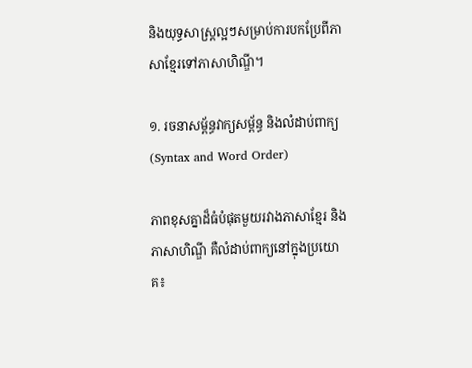និងយុទ្ធសាស្ត្រល្អៗសម្រាប់ការបកប្រែពីភាសាខ្មែរទៅភាសាហិណ្ឌី។

១. រចនាសម្ព័ន្ធវាក្យសម្ព័ន្ធ និងលំដាប់ពាក្យ (Syntax and Word Order)

ភាពខុសគ្នាដ៏ធំបំផុតមួយរវាងភាសាខ្មែរ និងភាសាហិណ្ឌី គឺលំដាប់ពាក្យនៅក្នុងប្រយោគ៖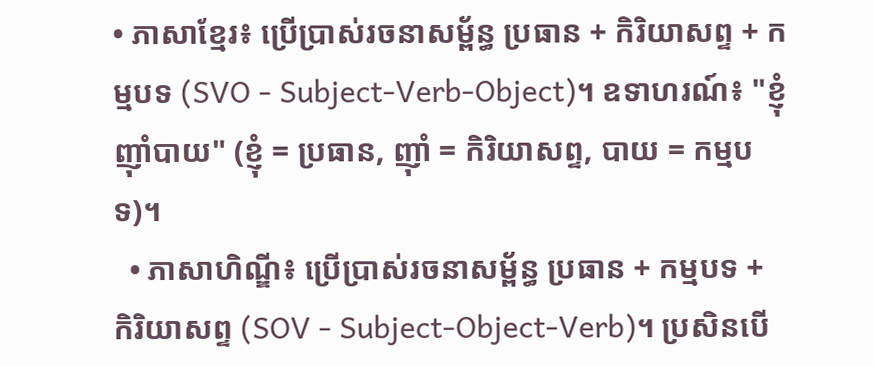• ភាសាខ្មែរ៖ ប្រើប្រាស់រចនាសម្ព័ន្ធ ប្រធាន + កិរិយាសព្ទ + កម្មបទ (SVO - Subject-Verb-Object)។ ឧទាហរណ៍៖ "ខ្ញុំញ៉ាំបាយ" (ខ្ញុំ = ប្រធាន, ញ៉ាំ = កិរិយាសព្ទ, បាយ = កម្មបទ)។
  • ភាសាហិណ្ឌី៖ ប្រើប្រាស់រចនាសម្ព័ន្ធ ប្រធាន + កម្មបទ + កិរិយាសព្ទ (SOV - Subject-Object-Verb)។ ប្រសិនបើ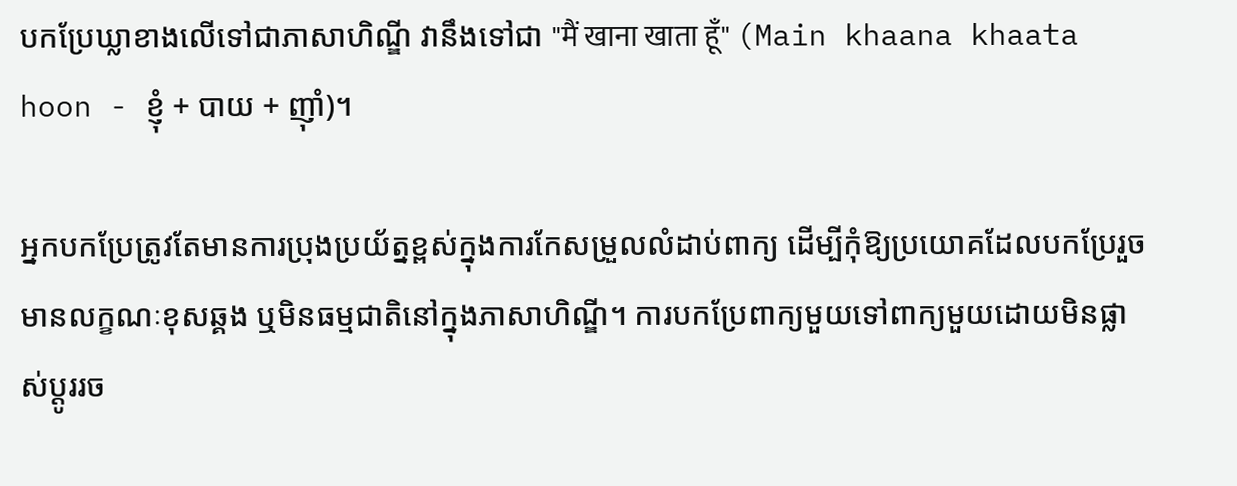បកប្រែឃ្លាខាងលើទៅជាភាសាហិណ្ឌី វានឹងទៅជា "मैं खाना खाता हूँ" (Main khaana khaata hoon - ខ្ញុំ + បាយ + ញ៉ាំ)។

អ្នកបកប្រែត្រូវតែមានការប្រុងប្រយ័ត្នខ្ពស់ក្នុងការកែសម្រួលលំដាប់ពាក្យ ដើម្បីកុំឱ្យប្រយោគដែលបកប្រែរួចមានលក្ខណៈខុសឆ្គង ឬមិនធម្មជាតិនៅក្នុងភាសាហិណ្ឌី។ ការបកប្រែពាក្យមួយទៅពាក្យមួយដោយមិនផ្លាស់ប្តូររច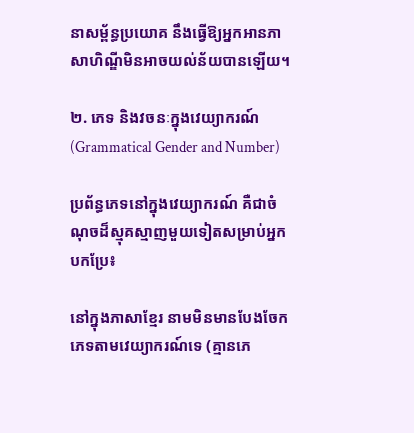នាសម្ព័ន្ធប្រយោគ នឹងធ្វើឱ្យអ្នកអានភាសាហិណ្ឌីមិនអាចយល់ន័យបានឡើយ។

២. ភេទ និងវចនៈក្នុងវេយ្យាករណ៍ (Grammatical Gender and Number)

ប្រព័ន្ធភេទនៅក្នុងវេយ្យាករណ៍ គឺជាចំណុចដ៏ស្មុគស្មាញមួយទៀតសម្រាប់អ្នកបកប្រែ៖

នៅក្នុងភាសាខ្មែរ នាមមិនមានបែងចែកភេទតាមវេយ្យាករណ៍ទេ (គ្មានភេ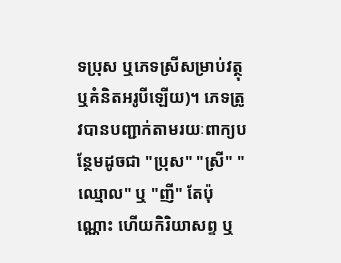ទប្រុស ឬភេទស្រីសម្រាប់វត្ថុ ឬគំនិតអរូបីឡើយ)។ ភេទត្រូវបានបញ្ជាក់តាមរយៈពាក្យបន្ថែមដូចជា "ប្រុស" "ស្រី" "ឈ្មោល" ឬ "ញី" តែប៉ុណ្ណោះ ហើយកិរិយាសព្ទ ឬ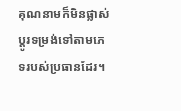គុណនាមក៏មិនផ្លាស់ប្តូរទម្រង់ទៅតាមភេទរបស់ប្រធានដែរ។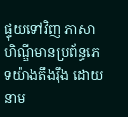ផ្ទុយទៅវិញ ភាសាហិណ្ឌីមានប្រព័ន្ធភេទយ៉ាងតឹងរ៉ឹង ដោយនាម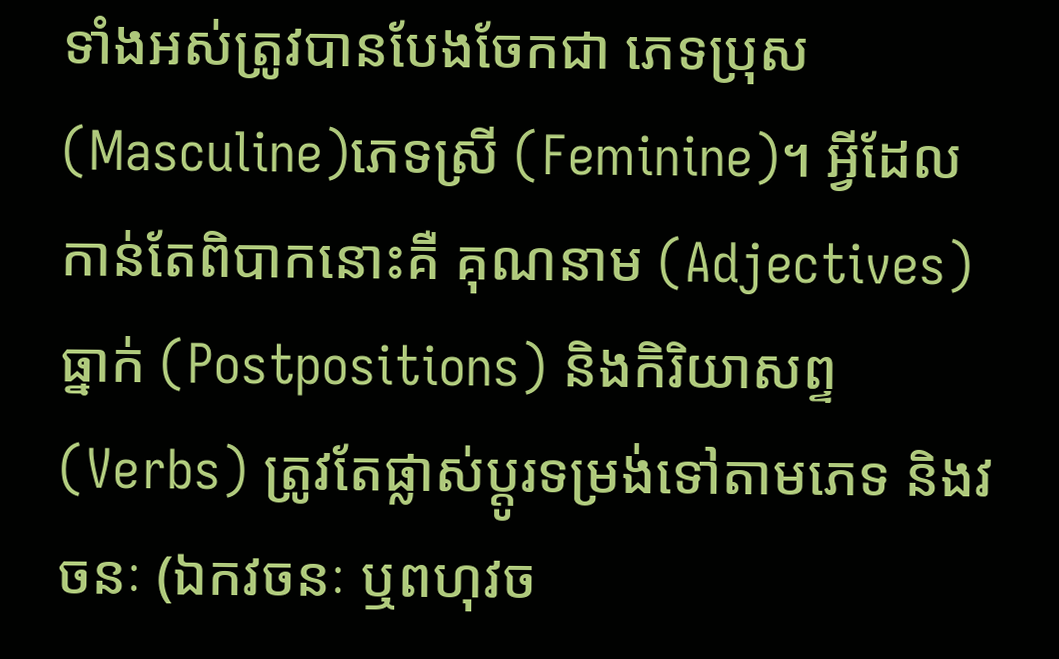ទាំងអស់ត្រូវបានបែងចែកជា ភេទប្រុស (Masculine)ភេទស្រី (Feminine)។ អ្វីដែលកាន់តែពិបាកនោះគឺ គុណនាម (Adjectives) ធ្នាក់ (Postpositions) និងកិរិយាសព្ទ (Verbs) ត្រូវតែផ្លាស់ប្តូរទម្រង់ទៅតាមភេទ និងវចនៈ (ឯកវចនៈ ឬពហុវច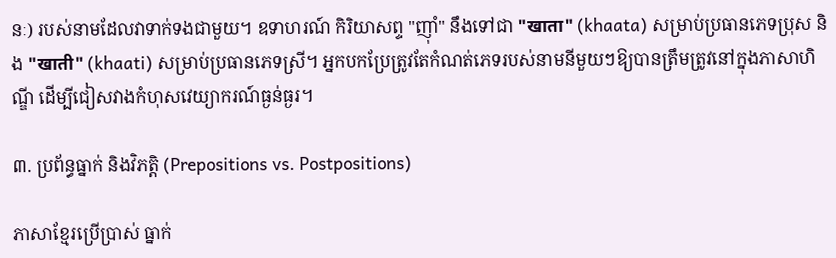នៈ) របស់នាមដែលវាទាក់ទងជាមួយ។ ឧទាហរណ៍ កិរិយាសព្ទ "ញ៉ាំ" នឹងទៅជា "खाता" (khaata) សម្រាប់ប្រធានភេទប្រុស និង "खाती" (khaati) សម្រាប់ប្រធានភេទស្រី។ អ្នកបកប្រែត្រូវតែកំណត់ភេទរបស់នាមនីមួយៗឱ្យបានត្រឹមត្រូវនៅក្នុងភាសាហិណ្ឌី ដើម្បីជៀសវាងកំហុសវេយ្យាករណ៍ធ្ងន់ធ្ងរ។

៣. ប្រព័ន្ធធ្នាក់ និងវិភត្តិ (Prepositions vs. Postpositions)

ភាសាខ្មែរប្រើប្រាស់ ធ្នាក់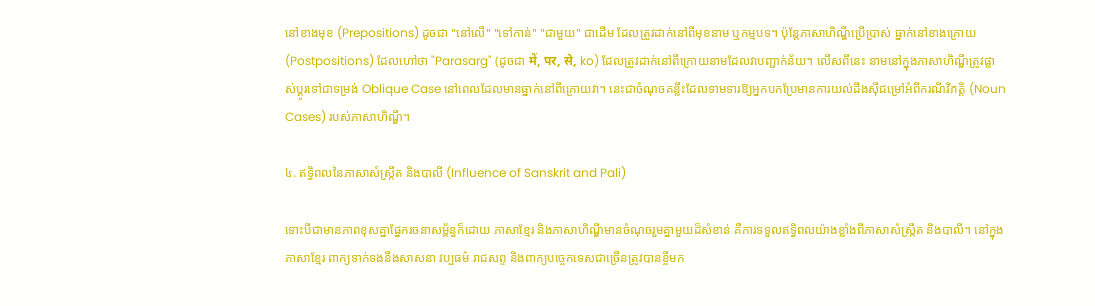នៅខាងមុខ (Prepositions) ដូចជា "នៅលើ" "ទៅកាន់" "ជាមួយ" ជាដើម ដែលត្រូវដាក់នៅពីមុខនាម ឬកម្មបទ។ ប៉ុន្តែភាសាហិណ្ឌីប្រើប្រាស់ ធ្នាក់នៅខាងក្រោយ (Postpositions) ដែលហៅថា "Parasarg" (ដូចជា में, पर, से, ko) ដែលត្រូវដាក់នៅពីក្រោយនាមដែលវាបញ្ជាក់ន័យ។ លើសពីនេះ នាមនៅក្នុងភាសាហិណ្ឌីត្រូវផ្លាស់ប្តូរទៅជាទម្រង់ Oblique Case នៅពេលដែលមានធ្នាក់នៅពីក្រោយវា។ នេះជាចំណុចគន្លឹះដែលទាមទារឱ្យអ្នកបកប្រែមានការយល់ដឹងស៊ីជម្រៅអំពីករណីវិភត្តិ (Noun Cases) របស់ភាសាហិណ្ឌី។

៤. ឥទ្ធិពលនៃភាសាសំស្ក្រឹត និងបាលី (Influence of Sanskrit and Pali)

ទោះបីជាមានភាពខុសគ្នាផ្នែករចនាសម្ព័ន្ធក៏ដោយ ភាសាខ្មែរ និងភាសាហិណ្ឌីមានចំណុចរួមគ្នាមួយដ៏សំខាន់ គឺការទទួលឥទ្ធិពលយ៉ាងខ្លាំងពីភាសាសំស្ក្រឹត និងបាលី។ នៅក្នុងភាសាខ្មែរ ពាក្យទាក់ទងនឹងសាសនា វប្បធម៌ រាជសព្ទ និងពាក្យបច្ចេកទេសជាច្រើនត្រូវបានខ្ចីមក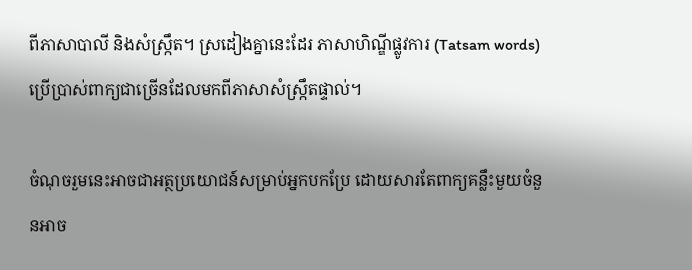ពីភាសាបាលី និងសំស្ក្រឹត។ ស្រដៀងគ្នានេះដែរ ភាសាហិណ្ឌីផ្លូវការ (Tatsam words) ប្រើប្រាស់ពាក្យជាច្រើនដែលមកពីភាសាសំស្ក្រឹតផ្ទាល់។

ចំណុចរួមនេះអាចជាអត្ថប្រយោជន៍សម្រាប់អ្នកបកប្រែ ដោយសារតែពាក្យគន្លឹះមួយចំនួនអាច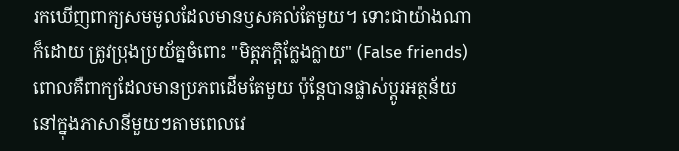រកឃើញពាក្យសមមូលដែលមានឫសគល់តែមួយ។ ទោះជាយ៉ាងណាក៏ដោយ ត្រូវប្រុងប្រយ័ត្នចំពោះ "មិត្តភក្តិក្លែងក្លាយ" (False friends) ពោលគឺពាក្យដែលមានប្រភពដើមតែមួយ ប៉ុន្តែបានផ្លាស់ប្តូរអត្ថន័យនៅក្នុងភាសានីមួយៗតាមពេលវេ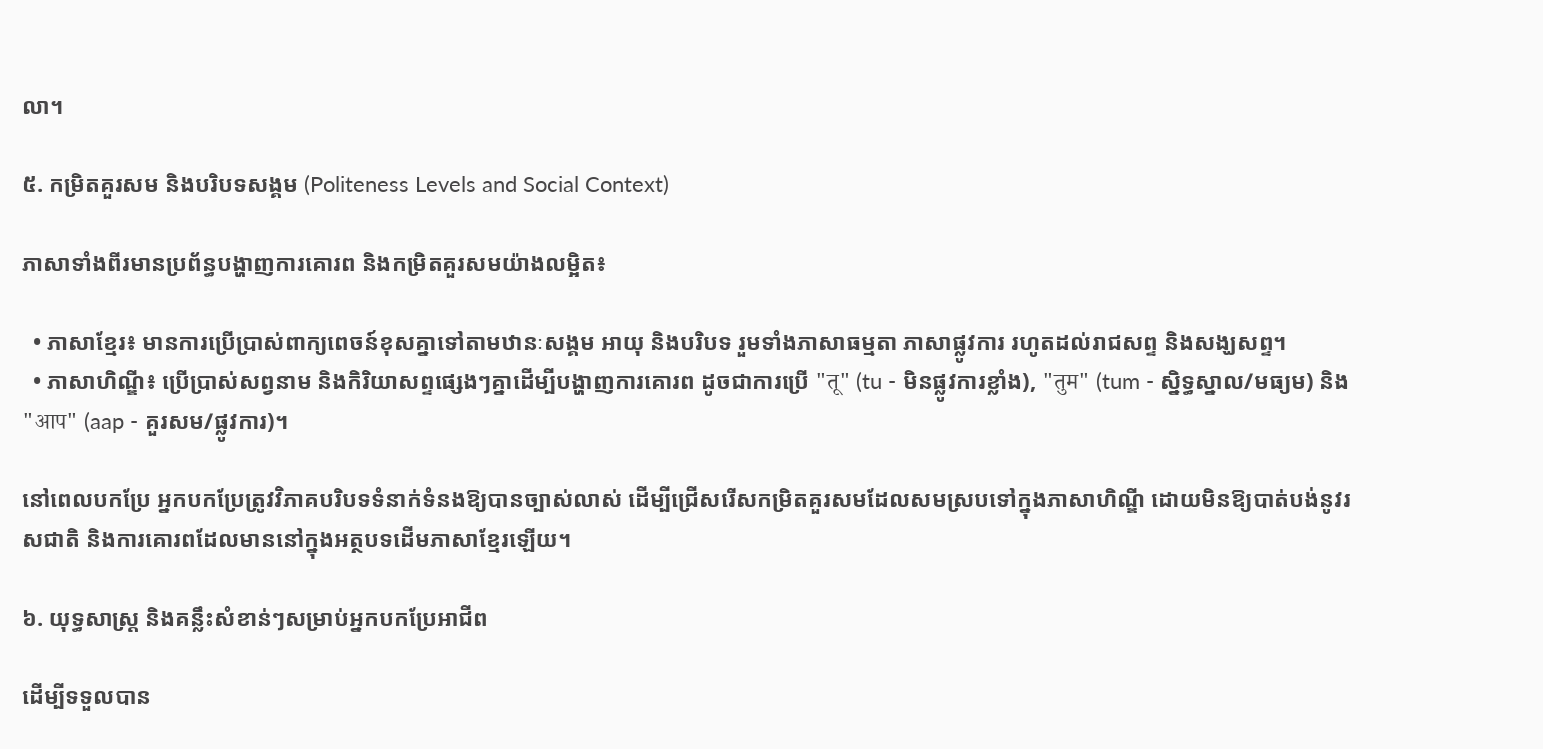លា។

៥. កម្រិតគួរសម និងបរិបទសង្គម (Politeness Levels and Social Context)

ភាសាទាំងពីរមានប្រព័ន្ធបង្ហាញការគោរព និងកម្រិតគួរសមយ៉ាងលម្អិត៖

  • ភាសាខ្មែរ៖ មានការប្រើប្រាស់ពាក្យពេចន៍ខុសគ្នាទៅតាមឋានៈសង្គម អាយុ និងបរិបទ រួមទាំងភាសាធម្មតា ភាសាផ្លូវការ រហូតដល់រាជសព្ទ និងសង្ឃសព្ទ។
  • ភាសាហិណ្ឌី៖ ប្រើប្រាស់សព្វនាម និងកិរិយាសព្ទផ្សេងៗគ្នាដើម្បីបង្ហាញការគោរព ដូចជាការប្រើ "तू" (tu - មិនផ្លូវការខ្លាំង), "तुम" (tum - ស្និទ្ធស្នាល/មធ្យម) និង "आप" (aap - គួរសម/ផ្លូវការ)។

នៅពេលបកប្រែ អ្នកបកប្រែត្រូវវិភាគបរិបទទំនាក់ទំនងឱ្យបានច្បាស់លាស់ ដើម្បីជ្រើសរើសកម្រិតគួរសមដែលសមស្របទៅក្នុងភាសាហិណ្ឌី ដោយមិនឱ្យបាត់បង់នូវរសជាតិ និងការគោរពដែលមាននៅក្នុងអត្ថបទដើមភាសាខ្មែរឡើយ។

៦. យុទ្ធសាស្ត្រ និងគន្លឹះសំខាន់ៗសម្រាប់អ្នកបកប្រែអាជីព

ដើម្បីទទួលបាន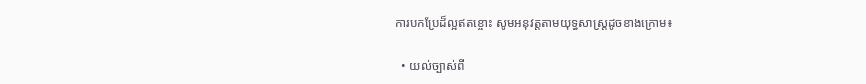ការបកប្រែដ៏ល្អឥតខ្ចោះ សូមអនុវត្តតាមយុទ្ធសាស្ត្រដូចខាងក្រោម៖

  • យល់ច្បាស់ពី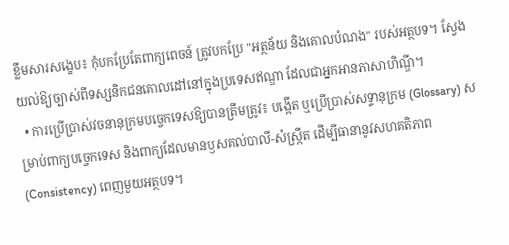ខ្លឹមសារសង្ខេប៖ កុំបកប្រែតែពាក្យពេចន៍ ត្រូវបកប្រែ "អត្ថន័យ និងគោលបំណង" របស់អត្ថបទ។ ស្វែងយល់ឱ្យច្បាស់ពីទស្សនិកជនគោលដៅនៅក្នុងប្រទេសឥណ្ឌា ដែលជាអ្នកអានភាសាហិណ្ឌី។
  • ការប្រើប្រាស់វចនានុក្រមបច្ចេកទេសឱ្យបានត្រឹមត្រូវ៖ បង្កើត ឬប្រើប្រាស់សទ្ទានុក្រម (Glossary) សម្រាប់ពាក្យបច្ចេកទេស និងពាក្យដែលមានឫសគល់បាលី-សំស្ក្រឹត ដើម្បីធានានូវសហគតិភាព (Consistency) ពេញមួយអត្ថបទ។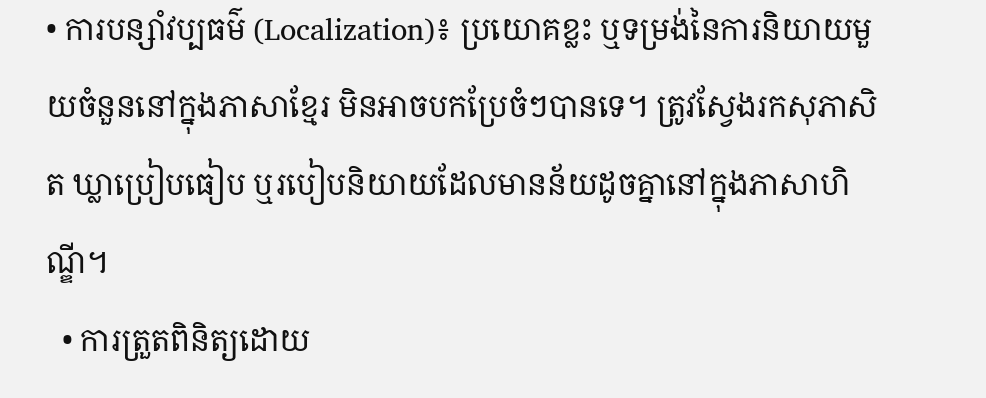• ការបន្សាំវប្បធម៌ (Localization)៖ ប្រយោគខ្លះ ឬទម្រង់នៃការនិយាយមួយចំនួននៅក្នុងភាសាខ្មែរ មិនអាចបកប្រែចំៗបានទេ។ ត្រូវស្វែងរកសុភាសិត ឃ្លាប្រៀបធៀប ឬរបៀបនិយាយដែលមានន័យដូចគ្នានៅក្នុងភាសាហិណ្ឌី។
  • ការត្រួតពិនិត្យដោយ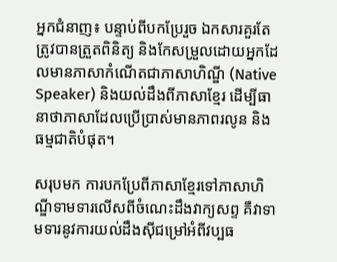អ្នកជំនាញ៖ បន្ទាប់ពីបកប្រែរួច ឯកសារគួរតែត្រូវបានត្រួតពិនិត្យ និងកែសម្រួលដោយអ្នកដែលមានភាសាកំណើតជាភាសាហិណ្ឌី (Native Speaker) និងយល់ដឹងពីភាសាខ្មែរ ដើម្បីធានាថាភាសាដែលប្រើប្រាស់មានភាពរលូន និងធម្មជាតិបំផុត។

សរុបមក ការបកប្រែពីភាសាខ្មែរទៅភាសាហិណ្ឌីទាមទារលើសពីចំណេះដឹងវាក្យសព្ទ គឺវាទាមទារនូវការយល់ដឹងស៊ីជម្រៅអំពីវប្បធ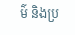ម៌ និងប្រ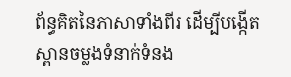ព័ន្ធគិតនៃភាសាទាំងពីរ ដើម្បីបង្កើតស្ពានចម្លងទំនាក់ទំនង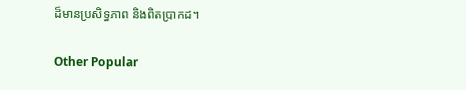ដ៏មានប្រសិទ្ធភាព និងពិតប្រាកដ។

Other Popular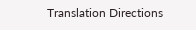Translation Directions